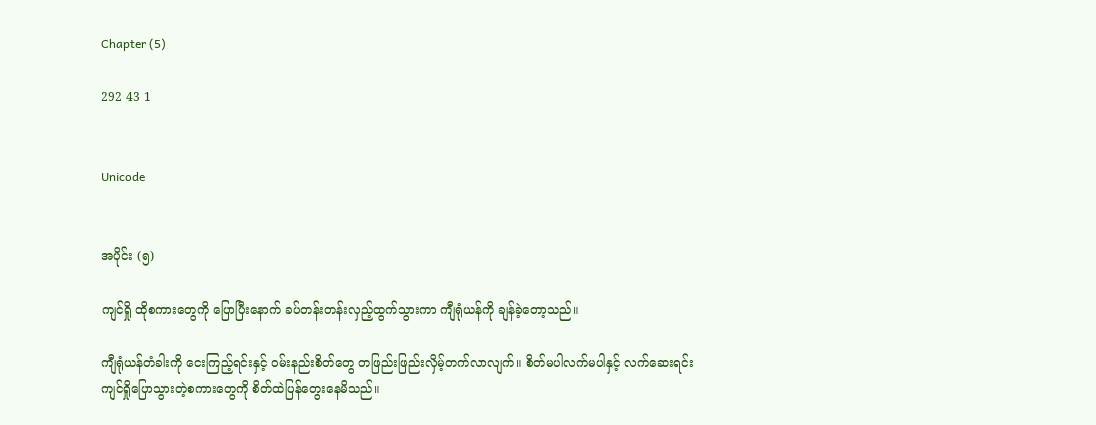Chapter (5)

292 43 1


Unicode


အပိုင်း (၅)

ကျင်ရှို ထိုစကားတွေကို ပြောပြီးနောက် ခပ်တန်းတန်းလှည့်ထွက်သွားကာ ကျီရုံယန်ကို ချန်ခဲ့တော့သည်။

ကျီရုံယန်တံခါးကို ငေးကြည့်ရင်းနှင့် ဝမ်းနည်းစိတ်တွေ တဖြည်းဖြည်းလှိမ့်တက်လာလျက်။ စိတ်မပါလက်မပါနှင့် လက်ဆေးရင်း ကျင်ရှိုပြောသွားတဲ့စကားတွေကို စိတ်ထဲပြန်တွေးနေမိသည်။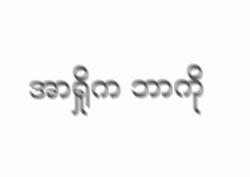အာရှိုက ဘာကို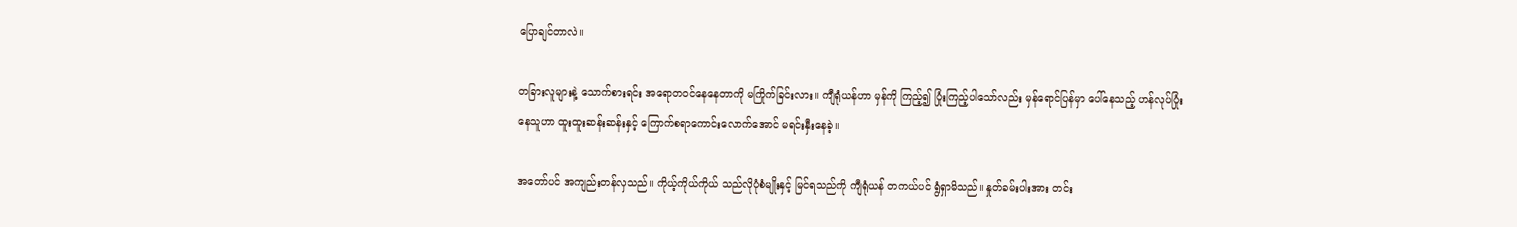ပြောချင်တာလဲ။

တခြားလူများနဲ့ သောက်စားရင်း အရောတဝင်နေနေတာကို မကြိုက်ခြင်းလား။ ကျီရုံယန်ဟာ မှန်ကို ကြည့်၍ ပြုံးကြည့်ပါသော်လည်း မှန်ရောင်ပြန်မှာ ပေါ်နေသည့် ဟန်လုပ်ပြုံးနေသူဟာ ထူးထူးဆန်းဆန်းနှင့် ကြောက်စရာကောင်းလောက်အောင် မရင်းနှီးနေခဲ့။

အတော်ပင် အကျည်းတန်လှသည်။ ကိုယ့်ကိုယ်ကိုယ် သည်လိုပုံစံမျိုးနှင့် မြင်ရသည်ကို ကျီရုံယန် တကယ်ပင် ရွံရှာမိသည်။ နှုတ်ခမ်းပါးအား တင်း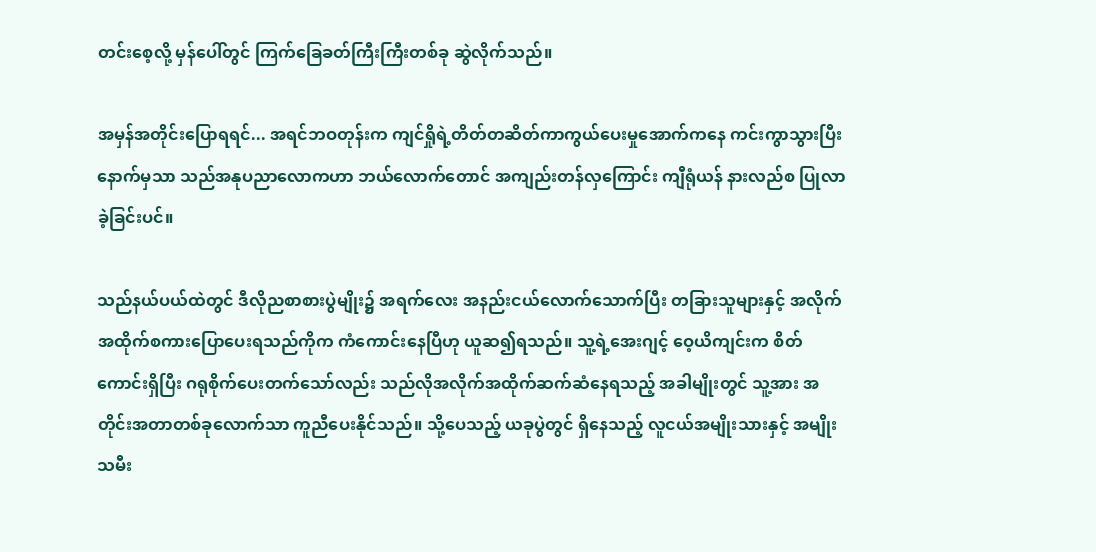တင်းစေ့လို့ မှန်ပေါ်တွင် ကြက်ခြေခတ်ကြီးကြီးတစ်ခု ဆွဲလိုက်သည်။

အမှန်အတိုင်းပြောရရင်... အရင်ဘဝတုန်းက ကျင်ရှိုရဲ့တိတ်တဆိတ်ကာကွယ်ပေးမှုအောက်ကနေ ကင်းကွာသွားပြီးနောက်မှသာ သည်အနုပညာလောကဟာ ဘယ်လောက်တောင် အကျည်းတန်လှကြောင်း ကျီရုံယန် နားလည်စ ပြုလာခဲ့ခြင်းပင်။

သည်နယ်ပယ်ထဲတွင် ဒီလိုညစာစားပွဲမျိုး၌ အရက်လေး အနည်းငယ်လောက်သောက်ပြီး တခြားသူများနှင့် အလိုက်အထိုက်စကားပြောပေးရသည်ကိုက ကံကောင်းနေပြီဟု ယူဆ၍ရသည်။ သူ့ရဲ့အေးဂျင့် ဝေ့ယိကျင်းက စိတ်ကောင်းရှိပြီး ဂရုစိုက်ပေးတက်သော်လည်း သည်လိုအလိုက်အထိုက်ဆက်ဆံနေရသည့် အခါမျိုးတွင် သူ့အား အတိုင်းအတာတစ်ခုလောက်သာ ကူညီပေးနိုင်သည်။ သို့ပေသည့် ယခုပွဲတွင် ရှိနေသည့် လူငယ်အမျိုးသားနှင့် အမျိုးသမီး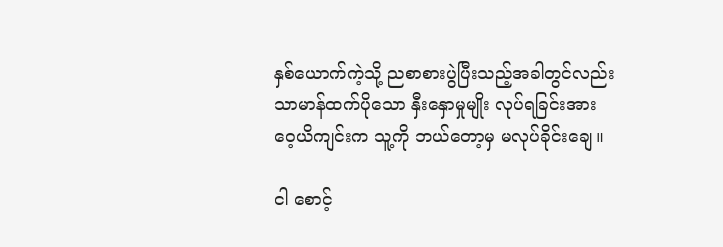နှစ်ယောက်ကဲ့သို့ ညစာစားပွဲပြီးသည့်အခါတွင်လည်း သာမာန်ထက်ပိုသော နှီးနှောမှုမျိုး လုပ်ရခြင်းအား ဝေ့ယိကျင်းက သူ့ကို ဘယ်တော့မှ မလုပ်ခိုင်းချေ။

ငါ စောင့်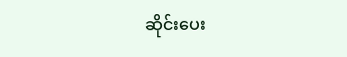ဆိုင်းပေး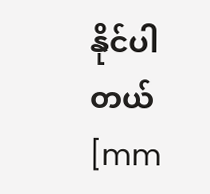နိုင်ပါတယ် [mm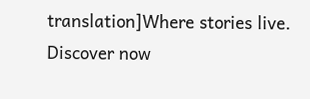translation]Where stories live. Discover now